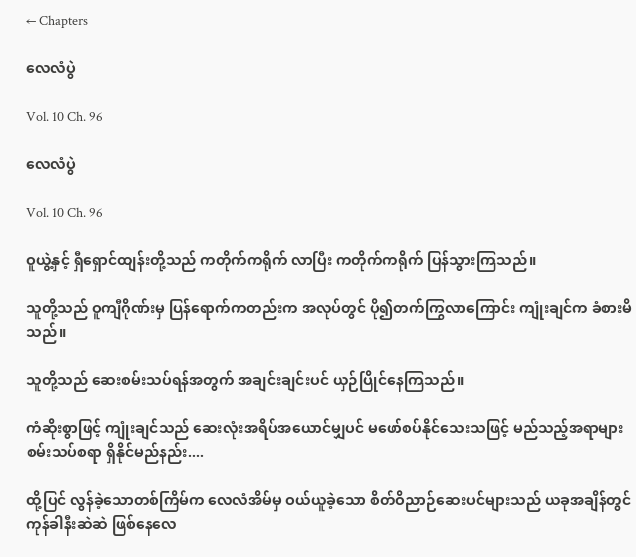← Chapters

လေလံပွဲ

Vol. 10 Ch. 96

လေလံပွဲ

Vol. 10 Ch. 96

ဝူယွဲ့နှင့် ရှီရှောင်ထျန်းတို့သည် ကတိုက်ကရိုက် လာပြီး ကတိုက်ကရိုက် ပြန်သွားကြသည်။

သူတို့သည် ဝူကျီဂိုဏ်းမှ ပြန်ရောက်ကတည်းက အလုပ်တွင် ပို၍တက်ကြွလာကြောင်း ကျုံးချင်က ခံစားမိသည်။

သူတို့သည် ဆေးစမ်းသပ်ရန်အတွက် အချင်းချင်းပင် ယှဉ်ပြိုင်နေကြသည်။

ကံဆိုးစွာဖြင့် ကျုံးချင်သည် ဆေးလုံးအရိပ်အယောင်မျှပင် မဖော်စပ်နိုင်သေးသဖြင့် မည်သည့်အရာများ စမ်းသပ်စရာ ရှိနိုင်မည်နည်း....

ထို့ပြင် လွန်ခဲ့သောတစ်ကြိမ်က လေလံအိမ်မှ ဝယ်ယူခဲ့သော စိတ်ဝိညာဉ်ဆေးပင်များသည် ယခုအချိန်တွင် ကုန်ခါနီးဆဲဆဲ ဖြစ်နေလေ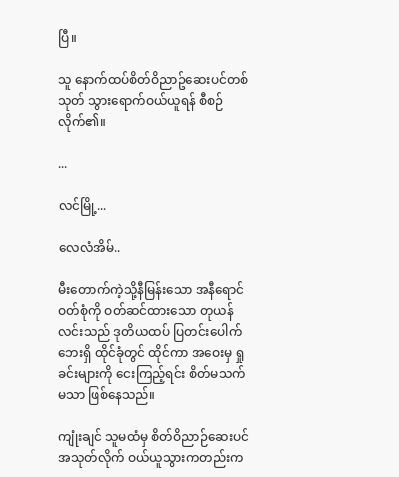ပြီ။

သူ နောက်ထပ်စိတ်ဝိညာဥ်ဆေးပင်တစ်သုတ် သွားရောက်ဝယ်ယူရန် စီစဉ်လိုက်၏။

...

လင်မြို့...

လေလံအိမ်..

မီးတောက်ကဲ့သို့နီမြန်းသော အနီရောင်ဝတ်စုံကို ဝတ်ဆင်ထားသော တုယန်လင်းသည် ဒုတိယထပ် ပြတင်းပေါက်ဘေးရှိ ထိုင်ခုံတွင် ထိုင်ကာ အဝေးမှ ရှုခင်းများကို ငေးကြည့်ရင်း စိတ်မသက်မသာ ဖြစ်နေသည်။

ကျုံးချင် သူမထံမှ စိတ်ဝိညာဉ်ဆေးပင်အသုတ်လိုက် ဝယ်ယူသွားကတည်းက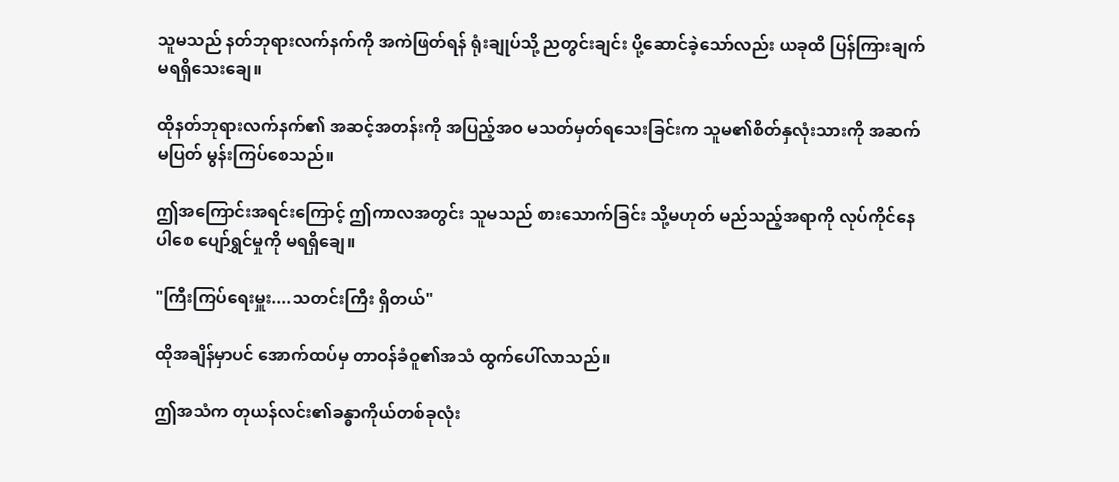သူမသည် နတ်ဘုရားလက်နက်ကို အကဲဖြတ်ရန် ရုံးချုပ်သို့ ညတွင်းချင်း ပို့ဆောင်ခဲ့သော်လည်း ယခုထိ ပြန်ကြားချက် မရရှိသေးချေ။

ထိုနတ်ဘုရားလက်နက်၏ အဆင့်အတန်းကို အပြည့်အဝ မသတ်မှတ်ရသေးခြင်းက သူမ၏စိတ်နှလုံးသားကို အဆက်မပြတ် မွန်းကြပ်စေသည်။

ဤအကြောင်းအရင်းကြောင့် ဤကာလအတွင်း သူမသည် စားသောက်ခြင်း သို့မဟုတ် မည်သည့်အရာကို လုပ်ကိုင်နေပါစေ ပျော်ရွှင်မှုကို မရရှိချေ။

"ကြီးကြပ်ရေးမှူး....သတင်းကြီး ရှိတယ်"

ထိုအချိန်မှာပင် အောက်ထပ်မှ တာဝန်ခံဝူ၏အသံ ထွက်ပေါ်လာသည်။

ဤအသံက တုယန်လင်း၏ခန္ဓာကိုယ်တစ်ခုလုံး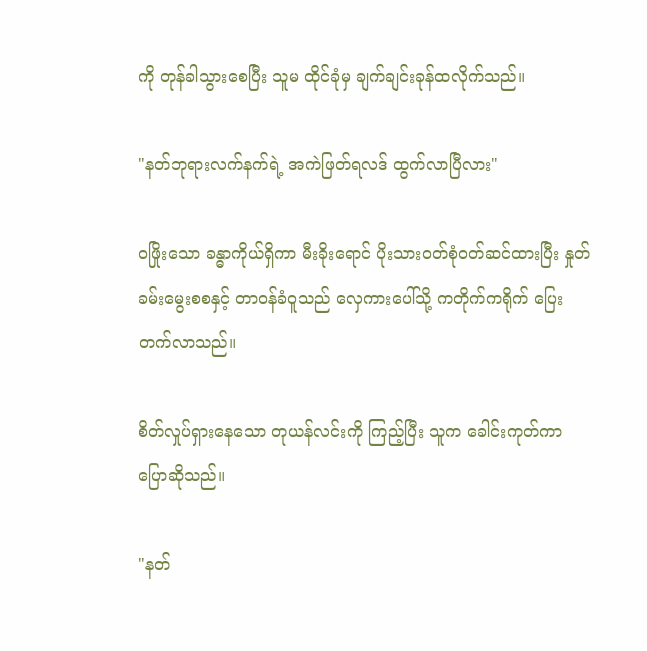ကို တုန်ခါသွားစေပြီး သူမ ထိုင်ခုံမှ ချက်ချင်းခုန်ထလိုက်သည်။

"နတ်ဘုရားလက်နက်ရဲ့ အကဲဖြတ်ရလဒ် ထွက်လာပြီလား"

ဝဖြိုးသော ခန္ဓာကိုယ်ရှိကာ မီးခိုးရောင် ပိုးသားဝတ်စုံဝတ်ဆင်ထားပြီး နှုတ်ခမ်းမွေးစစနှင့် တာဝန်ခံဝူသည် လှေကားပေါ်သို့ ကတိုက်ကရိုက် ပြေးတက်လာသည်။

စိတ်လှုပ်ရှားနေသော တုယန်လင်းကို ကြည့်ပြီး သူက ခေါင်းကုတ်ကာ ပြောဆိုသည်။

"နတ်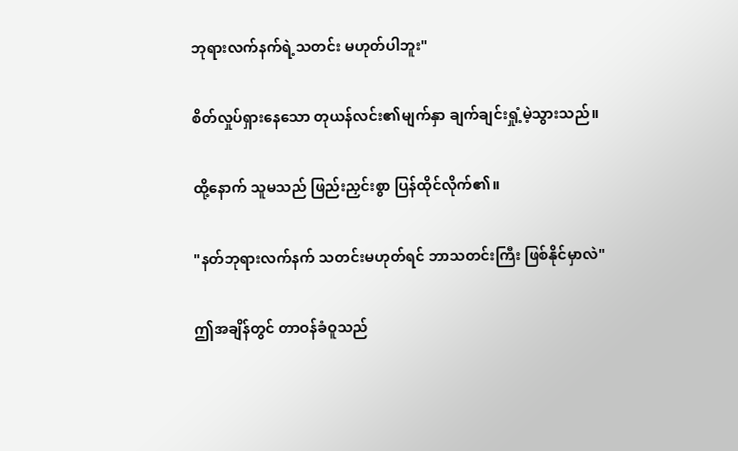ဘုရားလက်နက်ရဲ့သတင်း မဟုတ်ပါဘူး"

စိတ်လှုပ်ရှားနေသော တုယန်လင်း၏မျက်နှာ ချက်ချင်းရှုံ့မဲ့သွားသည်။

ထို့နောက် သူမသည် ဖြည်းညှင်းစွာ ပြန်ထိုင်လိုက်၏။

"နတ်ဘုရားလက်နက် သတင်းမဟုတ်ရင် ဘာသတင်းကြီး ဖြစ်နိုင်မှာလဲ"

ဤအချိန်တွင် တာဝန်ခံဝူသည်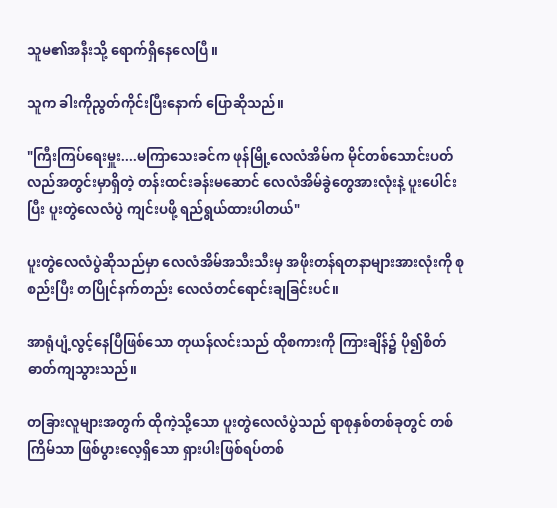သူမ၏အနီးသို့ ရောက်ရှိနေလေပြီ။

သူက ခါးကိုညွတ်ကိုင်းပြီးနောက် ပြောဆိုသည်။

"ကြီးကြပ်ရေးမှူး....မကြာသေးခင်က ဖုန်မြို့လေလံအိမ်က မိုင်တစ်သောင်းပတ်လည်အတွင်းမှာရှိတဲ့ တန်းထင်းခန်းမဆောင် လေလံအိမ်ခွဲတွေအားလုံးနဲ့ ပူးပေါင်းပြီး ပူးတွဲလေလံပွဲ ကျင်းပဖို့ ရည်ရွယ်ထားပါတယ်"

ပူးတွဲလေလံပွဲဆိုသည်မှာ လေလံအိမ်အသီးသီးမှ အဖိုးတန်ရတနာများအားလုံးကို စုစည်းပြီး တပြိုင်နက်တည်း လေလံတင်ရောင်းချခြင်းပင်။

အာရုံပျံ့လွင့်နေပြီဖြစ်သော တုယန်လင်းသည် ထိုစကားကို ကြားချိန်၌ ပို၍စိတ်ဓာတ်ကျသွားသည်။

တခြားလူများအတွက် ထိုကဲ့သို့သော ပူးတွဲလေလံပွဲသည် ရာစုနှစ်တစ်ခုတွင် တစ်ကြိမ်သာ ဖြစ်ပွားလေ့ရှိသော ရှားပါးဖြစ်ရပ်တစ်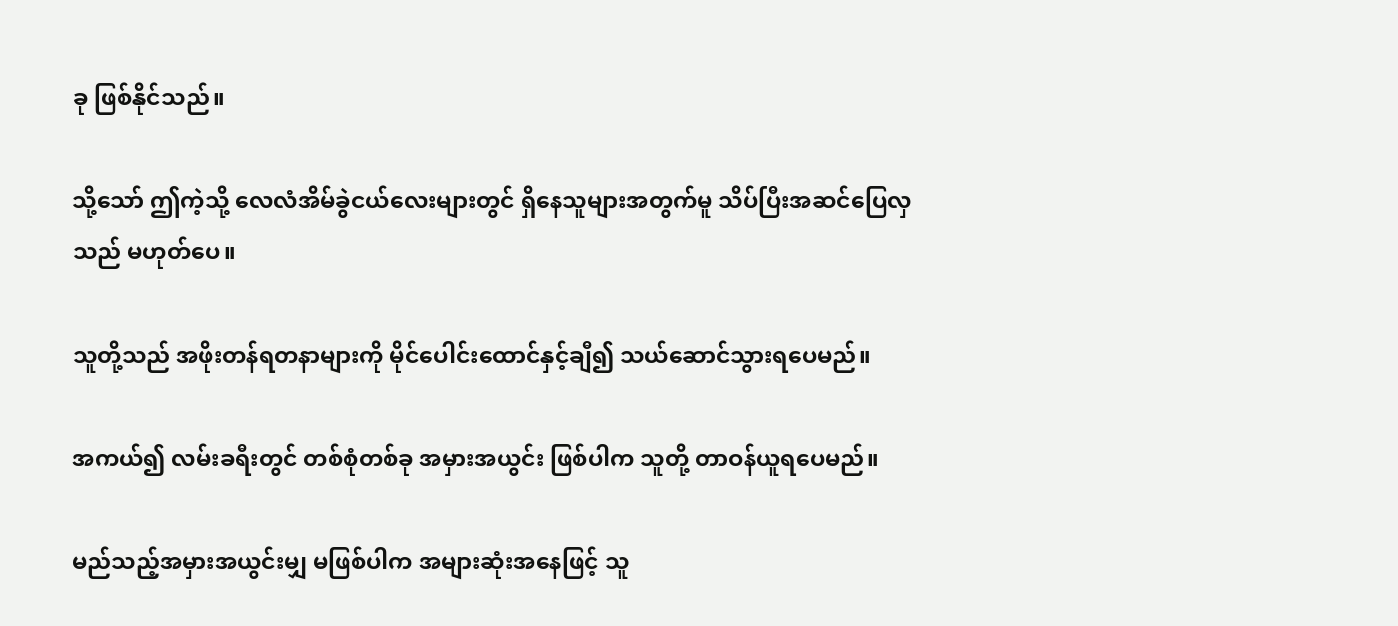ခု ဖြစ်နိုင်သည်။

သို့သော် ဤကဲ့သို့ လေလံအိမ်ခွဲငယ်လေးများတွင် ရှိနေသူများအတွက်မူ သိပ်ပြီးအဆင်ပြေလှသည် မဟုတ်ပေ။

သူတို့သည် အဖိုးတန်ရတနာများကို မိုင်ပေါင်းထောင်နှင့်ချီ၍ သယ်ဆောင်သွားရပေမည်။

အကယ်၍ လမ်းခရီးတွင် တစ်စုံတစ်ခု အမှားအယွင်း ဖြစ်ပါက သူတို့ တာဝန်ယူရပေမည်။

မည်သည့်အမှားအယွင်းမျှ မဖြစ်ပါက အများဆုံးအနေဖြင့် သူ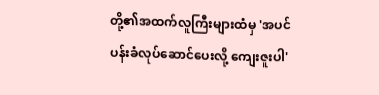တို့၏အထက်လူကြီးများထံမှ 'အပင်ပန်းခံလုပ်ဆောင်ပေးလို့ ကျေးဇူးပါ'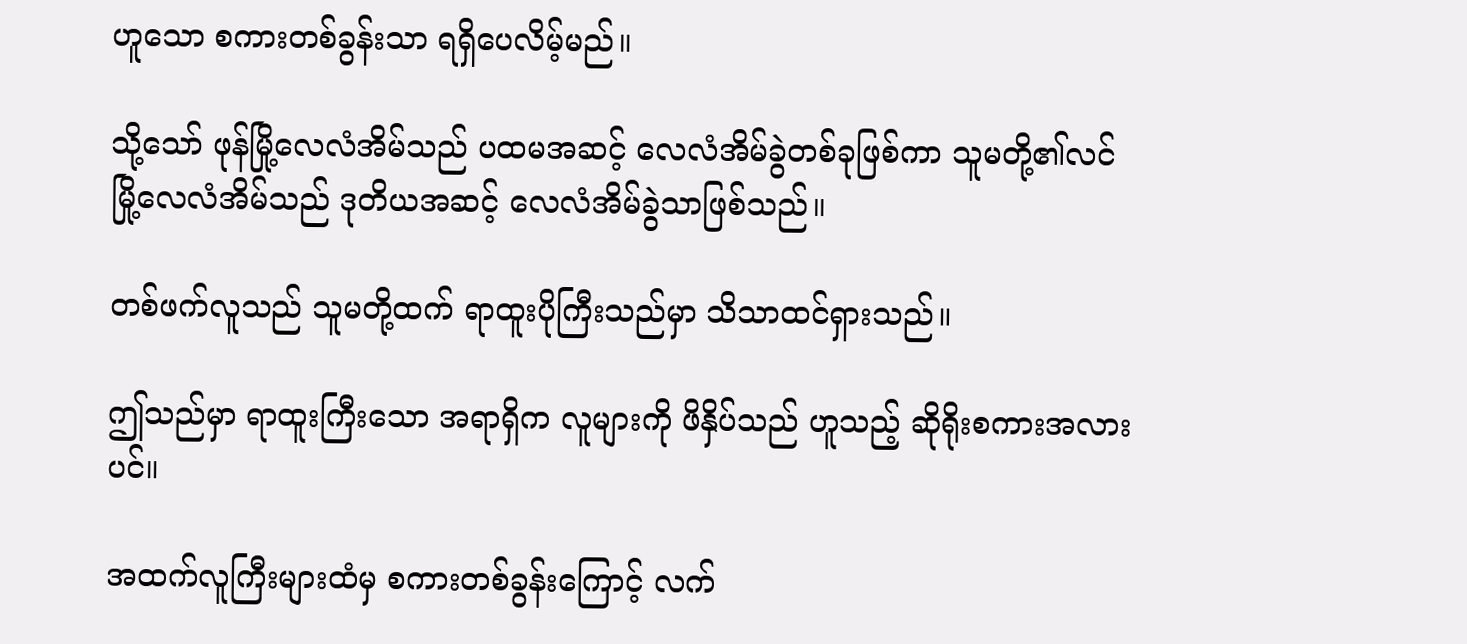ဟူသော စကားတစ်ခွန်းသာ ရရှိပေလိမ့်မည်။

သို့သော် ဖုန်မြို့လေလံအိမ်သည် ပထမအဆင့် လေလံအိမ်ခွဲတစ်ခုဖြစ်ကာ သူမတို့၏လင်မြို့လေလံအိမ်သည် ဒုတိယအဆင့် လေလံအိမ်ခွဲသာဖြစ်သည်။

တစ်ဖက်လူသည် သူမတို့ထက် ရာထူးပိုကြီးသည်မှာ သိသာထင်ရှားသည်။

ဤသည်မှာ ရာထူးကြီးသော အရာရှိက လူများကို ဖိနှိပ်သည် ဟူသည့် ဆိုရိုးစကားအလားပင်။

အထက်လူကြီးများထံမှ စကားတစ်ခွန်းကြောင့် လက်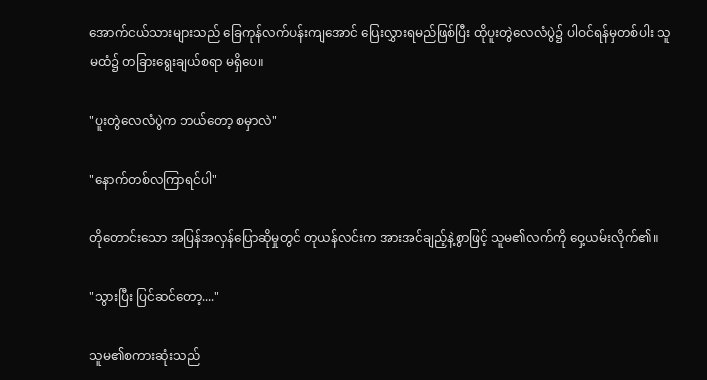အောက်ငယ်သားများသည် ခြေကုန်လက်ပန်းကျအောင် ပြေးလွှားရမည်ဖြစ်ပြီး ထိုပူးတွဲလေလံပွဲ၌ ပါဝင်ရန်မှတစ်ပါး သူမထံ၌ တခြားရွေးချယ်စရာ မရှိပေ။

"ပူးတွဲလေလံပွဲက ဘယ်တော့ စမှာလဲ"

"နောက်တစ်လကြာရင်ပါ"

တိုတောင်းသော အပြန်အလှန်ပြောဆိုမှုတွင် တုယန်လင်းက အားအင်ချည့်နဲ့စွာဖြင့် သူမ၏လက်ကို ဝှေ့ယမ်းလိုက်၏။

"သွားပြီး ပြင်ဆင်တော့...."

သူမ၏စကားဆုံးသည်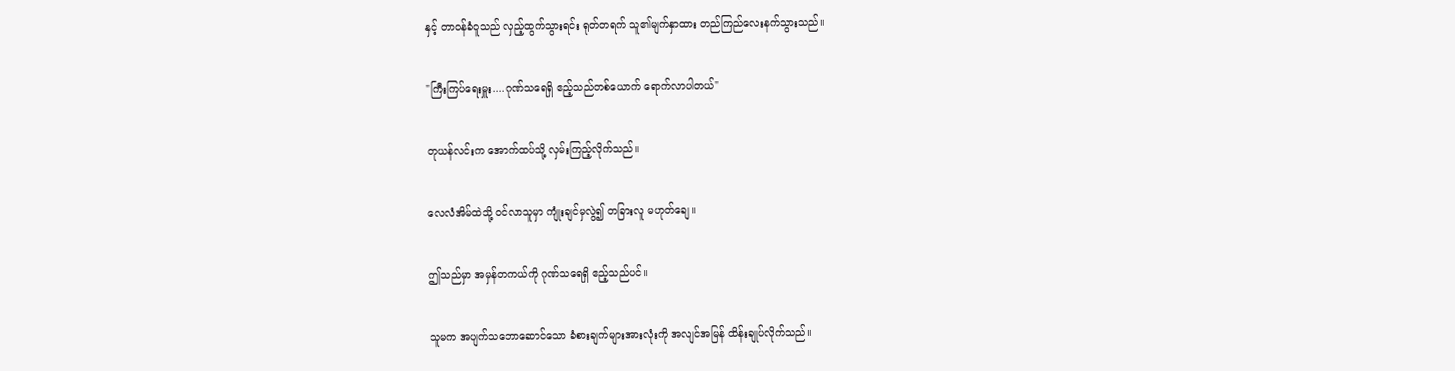နှင့် တာဝန်ခံဝူသည် လှည့်ထွက်သွားရင်း ရုတ်တရက် သူ၏မျက်နှာထား တည်ကြည်လေးနက်သွားသည်။

"ကြီးကြပ်ရေးမှူး....ဂုဏ်သရေရှိ ဧည့်သည်တစ်ယောက် ရောက်လာပါတယ်"

တုယန်လင်းက အောက်ထပ်သို့ လှမ်းကြည့်လိုက်သည်။

လေလံအိမ်ထဲသို့ ဝင်လာသူမှာ ကျုံးချင်မှလွဲ၍ တခြားလူ မဟုတ်ချေ။

ဤသည်မှာ အမှန်တကယ်ကို ဂုဏ်သရေရှိ ဧည့်သည်ပင်။

သူမက အပျက်သဘောဆောင်သော ခံစားချက်များအားလုံးကို အလျင်အမြန် ထိန်းချုပ်လိုက်သည်။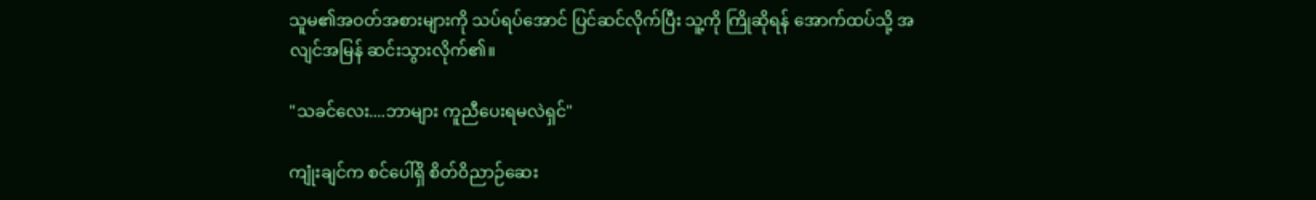သူမ၏အဝတ်အစားများကို သပ်ရပ်အောင် ပြင်ဆင်လိုက်ပြီး သူ့ကို ကြိုဆိုရန် အောက်ထပ်သို့ အလျင်အမြန် ဆင်းသွားလိုက်၏။

"သခင်လေး....ဘာများ ကူညီပေးရမလဲရှင်"

ကျုံးချင်က စင်ပေါ်ရှိ စိတ်ဝိညာဉ်ဆေး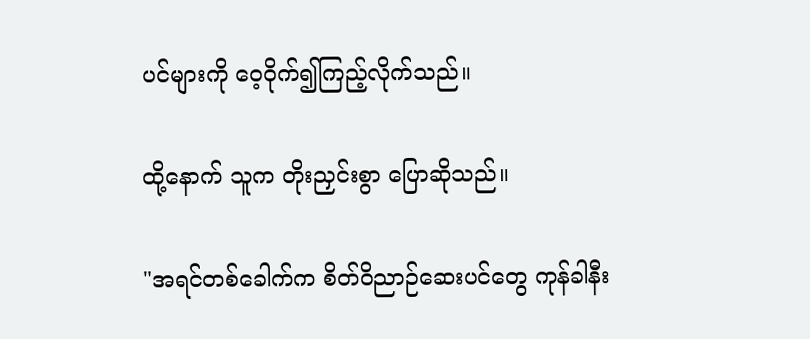ပင်များကို ဝေ့ဝိုက်၍ကြည့်လိုက်သည်။

ထို့နောက် သူက တိုးညှင်းစွာ ပြောဆိုသည်။

"အရင်တစ်ခေါက်က စိတ်ဝိညာဉ်ဆေးပင်တွေ ကုန်ခါနီး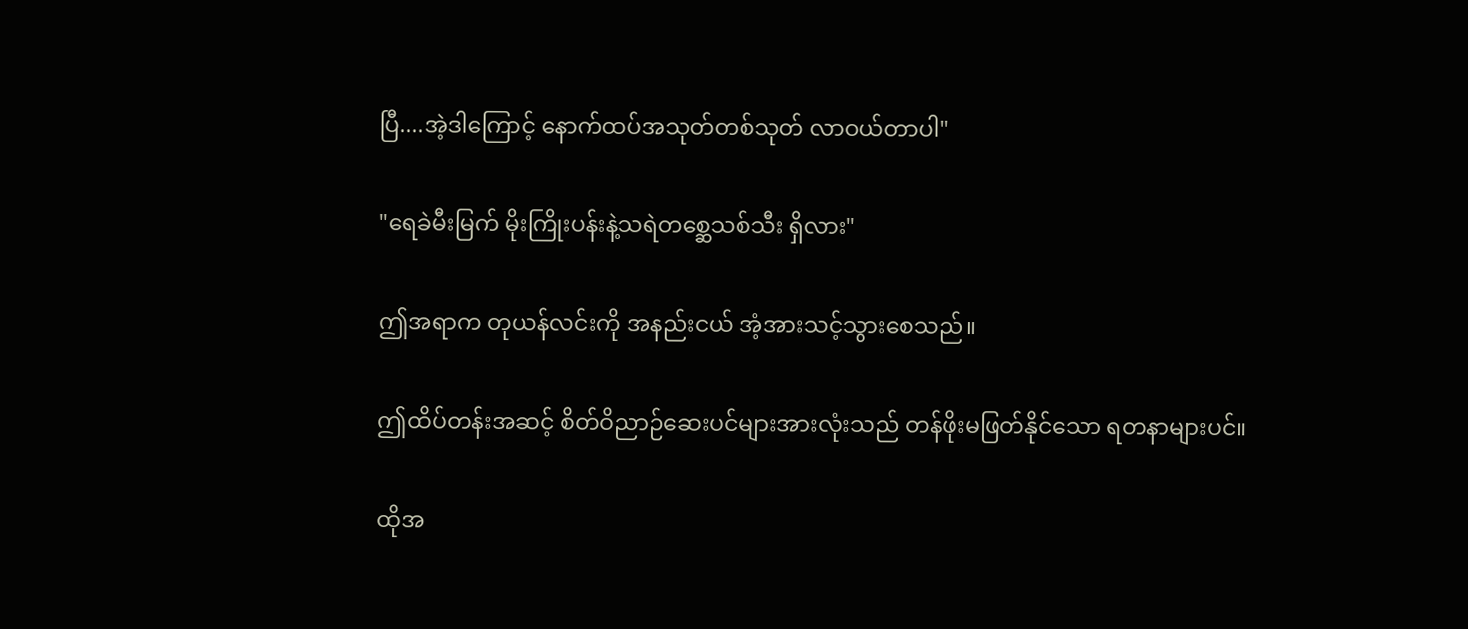ပြီ....အဲ့ဒါကြောင့် နောက်ထပ်အသုတ်တစ်သုတ် လာဝယ်တာပါ"

"ရေခဲမီးမြက် မိုးကြိုးပန်းနဲ့သရဲတစ္ဆေသစ်သီး ရှိလား"

ဤအရာက တုယန်လင်းကို အနည်းငယ် အံ့အားသင့်သွားစေသည်။

ဤထိပ်တန်းအဆင့် စိတ်ဝိညာဉ်ဆေးပင်များအားလုံးသည် တန်ဖိုးမဖြတ်နိုင်သော ရတနာများပင်။

ထိုအ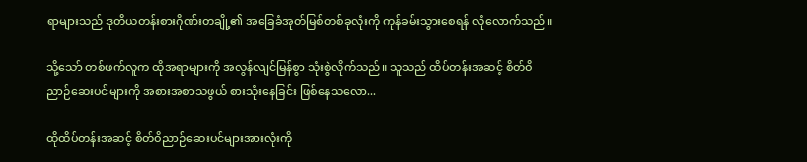ရာများသည် ဒုတိယတန်းစားဂိုဏ်းတချို့၏ အခြေခံအုတ်မြစ်တစ်ခုလုံးကို ကုန်ခမ်းသွားစေရန် လုံလောက်သည်။

သို့သော် တစ်ဖက်လူက ထိုအရာများကို အလွန်လျင်မြန်စွာ သုံးစွဲလိုက်သည်။ သူသည် ထိပ်တန်းအဆင့် စိတ်ဝိညာဉ်ဆေးပင်များကို အစားအစာသဖွယ် စားသုံးနေခြင်း ဖြစ်နေသလော...

ထိုထိပ်တန်းအဆင့် စိတ်ဝိညာဉ်ဆေးပင်များအားလုံးကို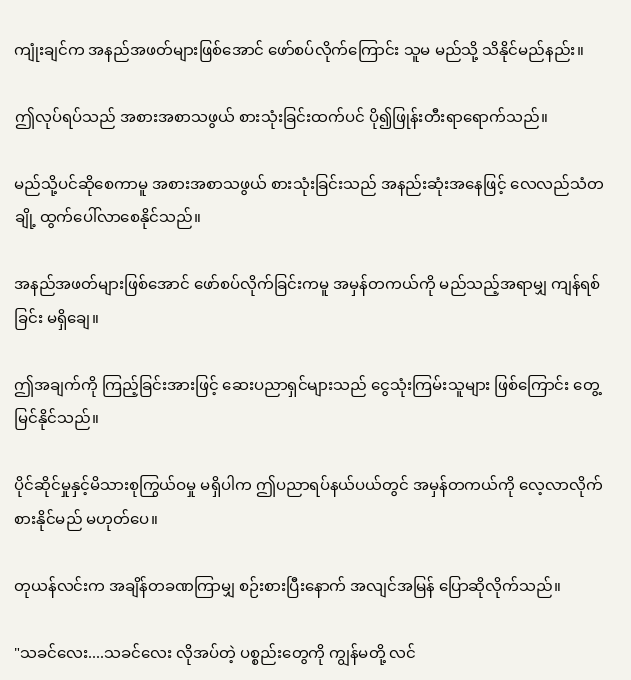ကျုံးချင်က အနည်အဖတ်များဖြစ်အောင် ဖော်စပ်လိုက်ကြောင်း သူမ မည်သို့ သိနိုင်မည်နည်း။

ဤလုပ်ရပ်သည် အစားအစာသဖွယ် စားသုံးခြင်းထက်ပင် ပို၍ဖြုန်းတီးရာရောက်သည်။

မည်သို့ပင်ဆိုစေကာမူ အစားအစာသဖွယ် စားသုံးခြင်းသည် အနည်းဆုံးအနေဖြင့် လေလည်သံတချို့ ထွက်ပေါ်လာစေနိုင်သည်။

အနည်အဖတ်များဖြစ်အောင် ဖော်စပ်လိုက်ခြင်းကမူ အမှန်တကယ်ကို မည်သည့်အရာမျှ ကျန်ရစ်ခြင်း မရှိချေ။

ဤအချက်ကို ကြည့်ခြင်းအားဖြင့် ဆေးပညာရှင်များသည် ငွေသုံးကြမ်းသူများ ဖြစ်ကြောင်း တွေ့မြင်နိုင်သည်။

ပိုင်ဆိုင်မှုနှင့်မိသားစုကြွယ်ဝမှု မရှိပါက ဤပညာရပ်နယ်ပယ်တွင် အမှန်တကယ်ကို လေ့လာလိုက်စားနိုင်မည် မဟုတ်ပေ။

တုယန်လင်းက အချိန်တခဏကြာမျှ စဉ်းစားပြီးနောက် အလျင်အမြန် ပြောဆိုလိုက်သည်။

"သခင်လေး....သခင်လေး လိုအပ်တဲ့ ပစ္စည်းတွေကို ကျွန်မတို့ လင်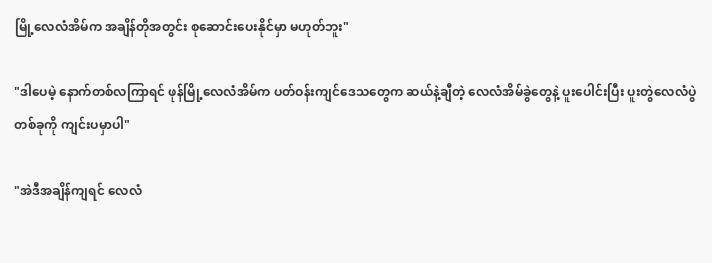မြို့လေလံအိမ်က အချိန်တိုအတွင်း စုဆောင်းပေးနိုင်မှာ မဟုတ်ဘူး"

"ဒါပေမဲ့ နောက်တစ်လကြာရင် ဖုန်မြို့လေလံအိမ်က ပတ်ဝန်းကျင်ဒေသတွေက ဆယ်နဲ့ချီတဲ့ လေလံအိမ်ခွဲတွေနဲ့ ပူးပေါင်းပြီး ပူးတွဲလေလံပွဲတစ်ခုကို ကျင်းပမှာပါ"

"အဲဒီအချိန်ကျရင် လေလံ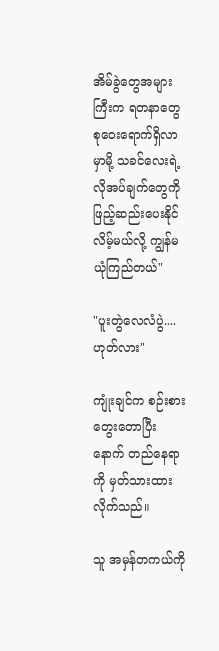အိမ်ခွဲတွေအများကြီးက ရတနာတွေ စုဝေးရောက်ရှိလာမှာမို့ သခင်လေးရဲ့ လိုအပ်ချက်တွေကို ဖြည့်ဆည်းပေးနိုင်လိမ့်မယ်လို့ ကျွန်မ ယုံကြည်တယ်"

"ပူးတွဲလေလံပွဲ.... ဟုတ်လား"

ကျုံးချင်က စဉ်းစားတွေးတောပြီးနောက် တည်နေရာကို မှတ်သားထားလိုက်သည်။

သူ အမှန်တကယ်ကို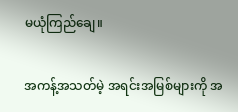မယုံကြည်ချေ။

အကန့်အသတ်မဲ့ အရင်းအမြစ်များကို အ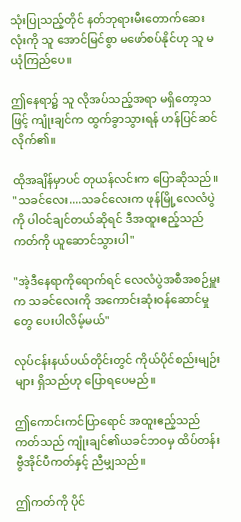သုံးပြုသည့်တိုင် နတ်ဘုရားမီးတောက်ဆေးလုံးကို သူ အောင်မြင်စွာ မဖော်စပ်နိုင်ဟု သူ မယုံကြည်ပေ။

ဤနေရာ၌ သူ လိုအပ်သည့်အရာ မရှိတော့သဖြင့် ကျုံးချင်က ထွက်ခွာသွားရန် ဟန်ပြင်ဆင်လိုက်၏။

ထိုအချိန်မှာပင် တုယန်လင်းက ပြောဆိုသည်။ "သခင်လေး....သခင်လေးက ဖုန်မြို့လေလံပွဲကို ပါဝင်ချင်တယ်ဆိုရင် ဒီအထူးဧည့်သည်ကတ်ကို ယူဆောင်သွားပါ"

"အဲ့ဒီနေရာကိုရောက်ရင် လေလံပွဲအစီအစဉ်မှူးက သခင်လေးကို အကောင်းဆုံးဝန်ဆောင်မှုတွေ ပေးပါလိမ့်မယ်"

လုပ်ငန်းနယ်ပယ်တိုင်းတွင် ကိုယ်ပိုင်စည်းမျဉ်းများ ရှိသည်ဟု ပြောရပေမည်။

ဤကောင်းကင်ပြာရောင် အထူးဧည့်သည်ကတ်သည် ကျုံးချင်၏ယခင်ဘဝမှ ထိပ်တန်းဗွီအိုင်ပီကတ်နှင့် ညီမျှသည်။

ဤကတ်ကို ပိုင်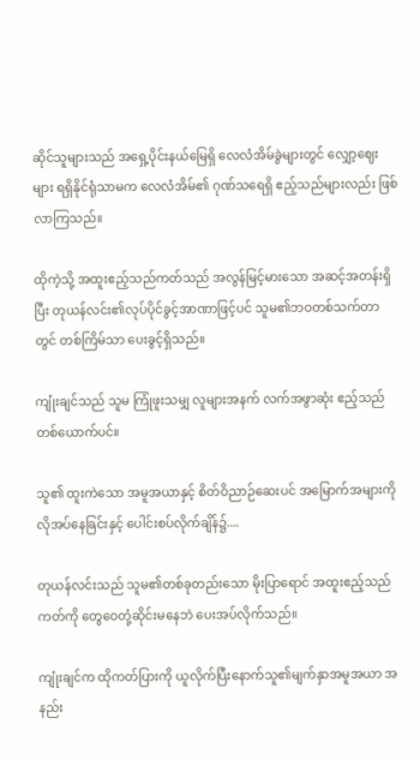ဆိုင်သူများသည် အရှေ့ပိုင်းနယ်မြေရှိ လေလံအိမ်ခွဲများတွင် လျှော့ဈေးများ ရရှိနိုင်ရုံသာမက လေလံအိမ်၏ ဂုဏ်သရေရှိ ဧည့်သည်များလည်း ဖြစ်လာကြသည်။

ထိုကဲ့သို့ အထူးဧည့်သည်ကတ်သည် အလွန်မြင့်မားသော အဆင့်အတန်းရှိပြီး တုယန်လင်း၏လုပ်ပိုင်ခွင့်အာဏာဖြင့်ပင် သူမ၏ဘဝတစ်သက်တာတွင် တစ်ကြိမ်သာ ပေးခွင့်ရှိသည်။

ကျုံးချင်သည် သူမ ကြုံဖူးသမျှ လူများအနက် လက်အဖွာဆုံး ဧည့်သည်တစ်ယောက်ပင်။

သူ၏ ထူးကဲသော အမူအယာနှင့် စိတ်ဝိညာဉ်ဆေးပင် အမြောက်အများကို လိုအပ်နေခြင်းနှင့် ပေါင်းစပ်လိုက်ချိန်၌....

တုယန်လင်းသည် သူမ၏တစ်ခုတည်းသော မိုးပြာရောင် အထူးဧည့်သည်ကတ်ကို တွေဝေတုံ့ဆိုင်းမနေဘဲ ပေးအပ်လိုက်သည်။

ကျုံးချင်က ထိုကတ်ပြားကို ယူလိုက်ပြီးနောက်သူ၏မျက်နှာအမူအယာ အနည်း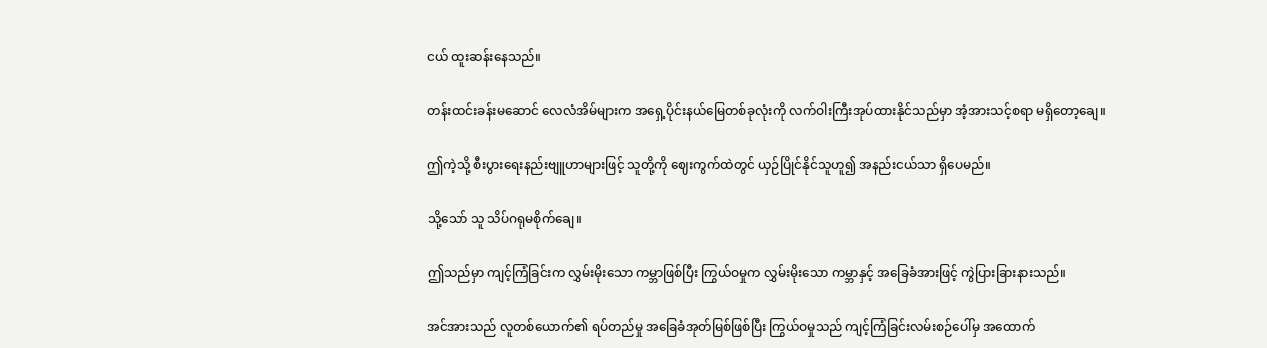ငယ် ထူးဆန်းနေသည်။

တန်းထင်းခန်းမဆောင် လေလံအိမ်များက အရှေ့ပိုင်းနယ်မြေတစ်ခုလုံးကို လက်ဝါးကြီးအုပ်ထားနိုင်သည်မှာ အံ့အားသင့်စရာ မရှိတော့ချေ။

ဤကဲ့သို့ စီးပွားရေးနည်းဗျူဟာများဖြင့် သူတို့ကို ဈေးကွက်ထဲတွင် ယှဉ်ပြိုင်နိုင်သူဟူ၍ အနည်းငယ်သာ ရှိပေမည်။

သို့သော် သူ သိပ်ဂရုမစိုက်ချေ။

ဤသည်မှာ ကျင့်ကြံခြင်းက လွှမ်းမိုးသော ကမ္ဘာဖြစ်ပြီး ကြွယ်ဝမှုက လွှမ်းမိုးသော ကမ္ဘာနှင့် အခြေခံအားဖြင့် ကွဲပြားခြားနားသည်။

အင်အားသည် လူတစ်ယောက်၏ ရပ်တည်မှု အခြေခံအုတ်မြစ်ဖြစ်ပြီး ကြွယ်ဝမှုသည် ကျင့်ကြံခြင်းလမ်းစဉ်ပေါ်မှ အထောက်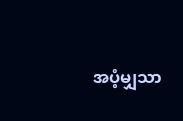အပံ့မျှသာ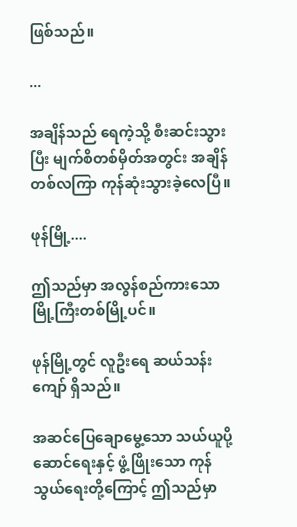ဖြစ်သည်။

...

အချိန်သည် ရေကဲ့သို့ စီးဆင်းသွားပြီး မျက်စိတစ်မှိတ်အတွင်း အချိန်တစ်လကြာ ကုန်ဆုံးသွားခဲ့လေပြီ။

ဖုန်မြို့....

ဤသည်မှာ အလွန်စည်ကားသော မြို့ကြီးတစ်မြို့ပင်။

ဖုန်မြို့တွင် လူဦးရေ ဆယ်သန်းကျော် ရှိသည်။

အဆင်ပြေချောမွေ့သော သယ်ယူပို့ဆောင်ရေးနှင့် ဖွံ့ဖြိုးသော ကုန်သွယ်ရေးတို့ကြောင့် ဤသည်မှာ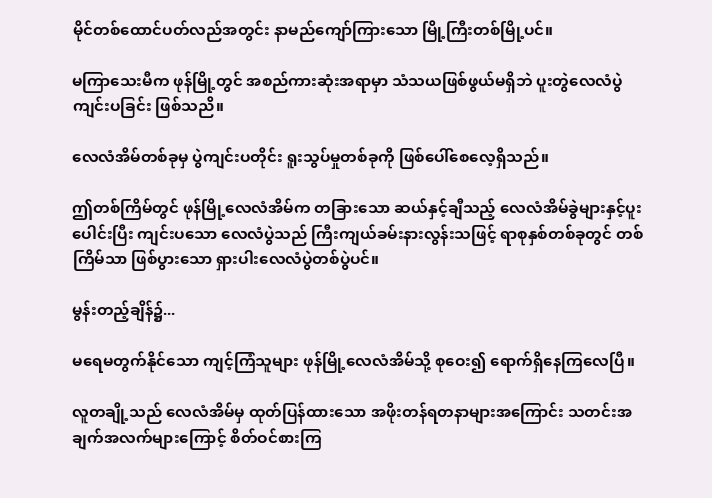မိုင်တစ်ထောင်ပတ်လည်အတွင်း နာမည်ကျော်ကြားသော မြို့ကြီးတစ်မြို့ပင်။

မကြာသေးမီက ဖုန်မြို့တွင် အစည်ကားဆုံးအရာမှာ သံသယဖြစ်ဖွယ်မရှိဘဲ ပူးတွဲလေလံပွဲ ကျင်းပခြင်း ဖြစ်သညိ။

လေလံအိမ်တစ်ခုမှ ပွဲကျင်းပတိုင်း ရူးသွပ်မှုတစ်ခုကို ဖြစ်ပေါ်စေလေ့ရှိသည်။

ဤတစ်ကြိမ်တွင် ဖုန်မြို့လေလံအိမ်က တခြားသော ဆယ်နှင့်ချီသည့် လေလံအိမ်ခွဲများနှင့်ပူးပေါင်းပြီး ကျင်းပသော လေလံပွဲသည် ကြီးကျယ်ခမ်းနားလွန်းသဖြင့် ရာစုနှစ်တစ်ခုတွင် တစ်ကြိမ်သာ ဖြစ်ပွားသော ရှားပါးလေလံပွဲတစ်ပွဲပင်။

မွန်းတည့်ချိန်၌...

မရေမတွက်နိုင်သော ကျင့်ကြံသူများ ဖုန်မြို့လေလံအိမ်သို့ စုဝေး၍ ရောက်ရှိနေကြလေပြီ။

လူတချို့သည် လေလံအိမ်မှ ထုတ်ပြန်ထားသော အဖိုးတန်ရတနာများအကြောင်း သတင်းအချက်အလက်များကြောင့် စိတ်ဝင်စားကြ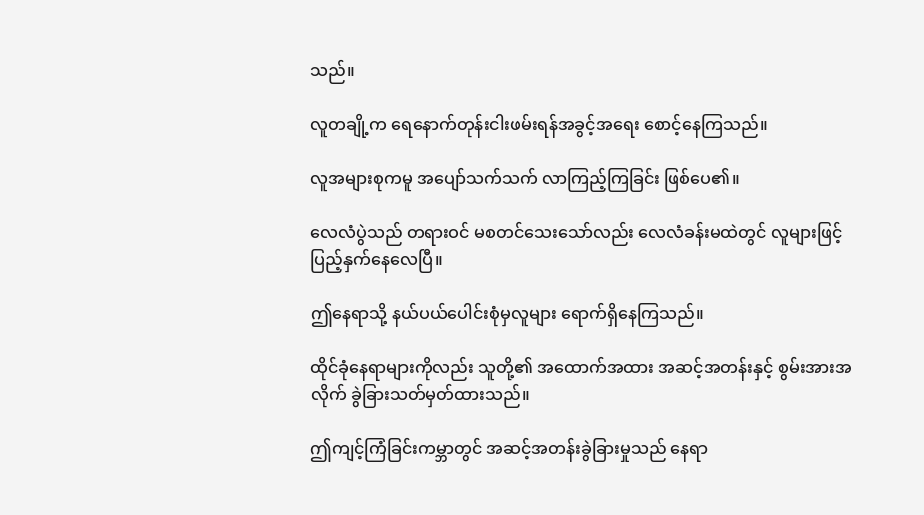သည်။

လူတချို့က ရေနောက်တုန်းငါးဖမ်းရန်အခွင့်အရေး စောင့်နေကြသည်။

လူအများစုကမူ အပျော်သက်သက် လာကြည့်ကြခြင်း ဖြစ်ပေ၏။

လေလံပွဲသည် တရားဝင် မစတင်သေးသော်လည်း လေလံခန်းမထဲတွင် လူများဖြင့် ပြည့်နှက်နေလေပြီ။

ဤနေရာသို့ နယ်ပယ်ပေါင်းစုံမှလူများ ရောက်ရှိနေကြသည်။

ထိုင်ခုံနေရာများကိုလည်း သူတို့၏ အထောက်အထား အဆင့်အတန်းနှင့် စွမ်းအားအလိုက် ခွဲခြားသတ်မှတ်ထားသည်။

ဤကျင့်ကြံခြင်းကမ္ဘာတွင် အဆင့်အတန်းခွဲခြားမှုသည် နေရာ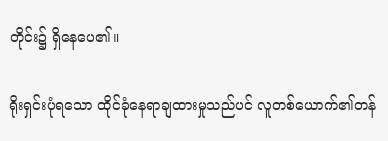တိုင်း၌ ရှိနေပေ၏။

ရိုးရှင်းပုံရသော ထိုင်ခုံနေရာချထားမှုသည်ပင် လူတစ်ယောက်၏တန်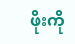ဖိုးကို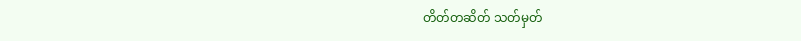တိတ်တဆိတ် သတ်မှတ်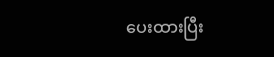ပေးထားပြီး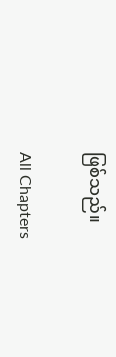ဖြစ်သည်။

All Chapters